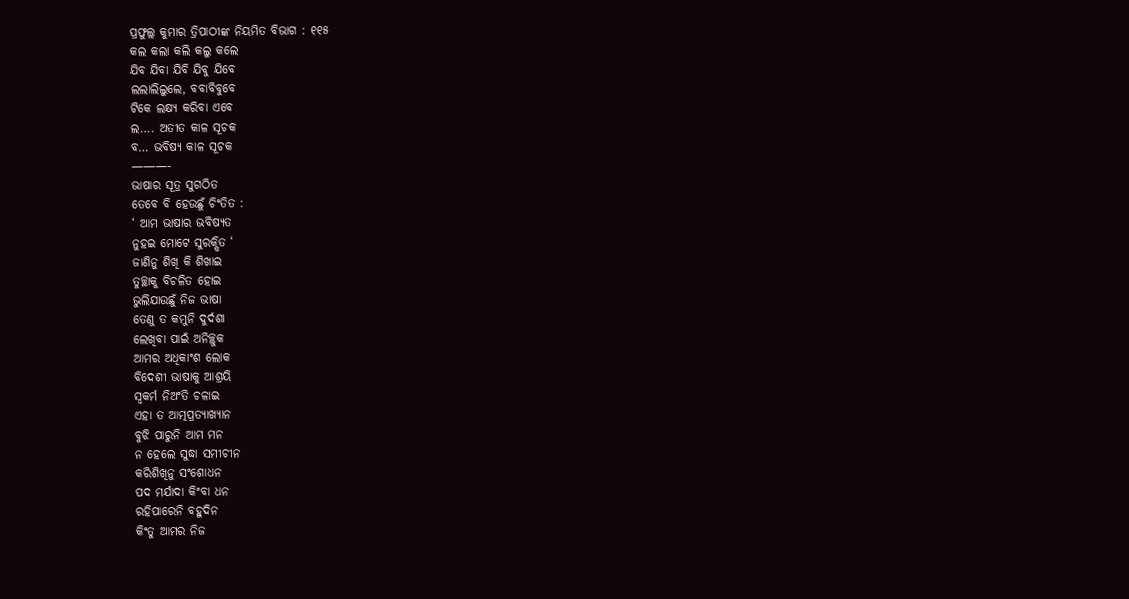ପ୍ରଫୁଲ୍ଲ କୁମାର ତ୍ରିପାଠୀଙ୍କ ନିୟମିତ ବିଭାଗ : ୧୧୫
କଲ କଲା କଲି କଲୁ କଲେ
ଯିବ ଯିବା ଯିବି ଯିବୁ ଯିବେ
ଲଲାଲିଲୁଲେ, ବବାବିବୁବେ
ଟିକେ ଲକ୍ଷ୍ୟ କରିବା ଏବେ
ଲ…. ଅତୀତ କାଳ ସୂଚକ
ବ… ଭବିଷ୍ୟ କାଳ ସୂଚକ
———-
ଭାଷାର ସୂତ୍ର ସୁଗଠିତ
ତେବେ ବି ହେଉଛୁଁ ଚିଂତିତ :
‘ ଆମ ଭାଷାର ଭବିଷ୍ୟତ
ନୁହଇ ମୋଟେ ସୁରକ୍ଷିତ ‘
ଜାଣିନୁ ଶିଖି କି ଶିଖାଇ
ତୁଚ୍ଛାକୁ ବିଚଳିତ ହୋଇ
ଭୁଲିଯାଉଛୁଁ ନିଜ ଭାଷା
ତେଣୁ ତ କମୁନି ଦୁର୍ଦଶା
ଲେଖିବା ପାଇଁ ଅନିଚ୍ଛୁକ
ଆମର ଅଧିକାଂଶ ଲୋକ
ବିଦେଶୀ ଭାଷାକୁ ଆଶ୍ରୟି
ସ୍ବକର୍ମ ନିଅଂତି ଚଳାଇ
ଏହା ତ ଆତ୍ମପ୍ରତ୍ୟାଖ୍ୟାନ
ବୁଝି ପାରୁନି ଆମ ମନ
ନ ହେଲେ ସୁଦ୍ଧା ସମୀଚୀନ
କରିଶିଖିନୁ ସଂଶୋଧନ
ପଦ ମର୍ଯାଦା କିଂବା ଧନ
ରହିପାରେନି ବହୁଦିନ
କିଂତୁ ଆମର ନିଜ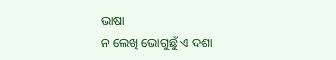ଭାଷା
ନ ଲେଖି ଭୋଗୁଛୁଁ ଏ ଦଶା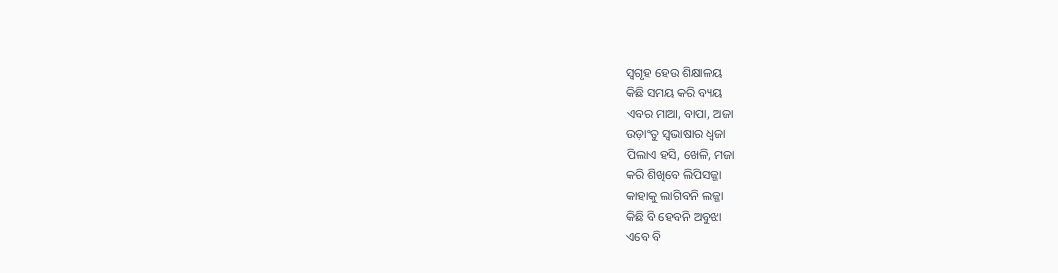ସ୍ବଗୃହ ହେଉ ଶିକ୍ଷାଳୟ
କିଛି ସମୟ କରି ବ୍ୟୟ
ଏବର ମାଆ, ବାପା, ଅଜା
ଉଡ଼ାଂତୁ ସ୍ବଭାଷାର ଧ୍ବଜା
ପିଲାଏ ହସି, ଖେଳି, ମଜା
କରି ଶିଖିବେ ଲିପିସଜ୍ଜା
କାହାକୁ ଲାଗିବନି ଲଜ୍ଜା
କିଛି ବି ହେବନି ଅବୁଝା
ଏବେ ବି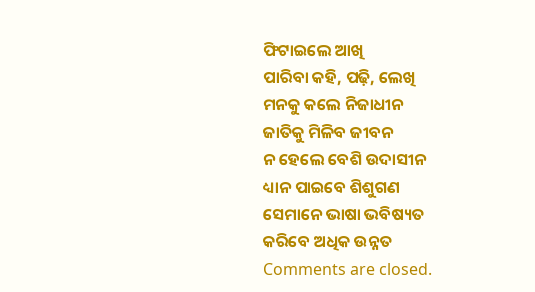ଫିଟାଇଲେ ଆଖି
ପାରିବା କହି, ପଢ଼ି, ଲେଖି
ମନକୁ କଲେ ନିଜାଧୀନ
ଜାତିକୁ ମିଳିବ ଜୀବନ
ନ ହେଲେ ବେଶି ଉଦାସୀନ
ଧ୍ୟାନ ପାଇବେ ଶିଶୁଗଣ
ସେମାନେ ଭାଷା ଭବିଷ୍ୟତ
କରିବେ ଅଧିକ ଉନ୍ନତ
Comments are closed.